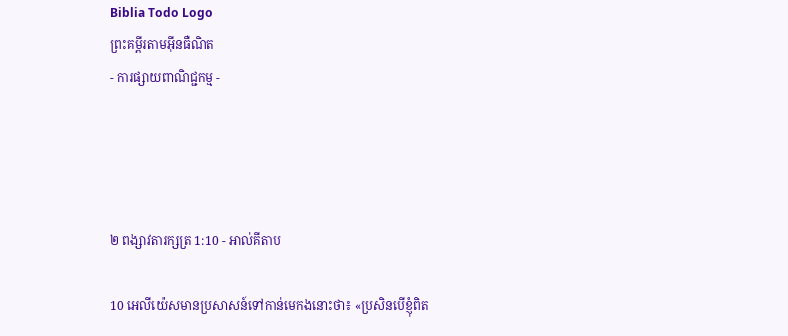Biblia Todo Logo
ព្រះគម្ពីរតាមអ៊ីនធឺណិត
- ការផ្សាយពាណិជ្ជកម្ម -




២ ពង្សាវ‌តារ‌ក្សត្រ 1:10 - អាល់គីតាប

10 អេលី‌យ៉េសមានប្រសាសន៍ទៅកាន់មេកងនោះថា៖ «ប្រសិនបើខ្ញុំពិត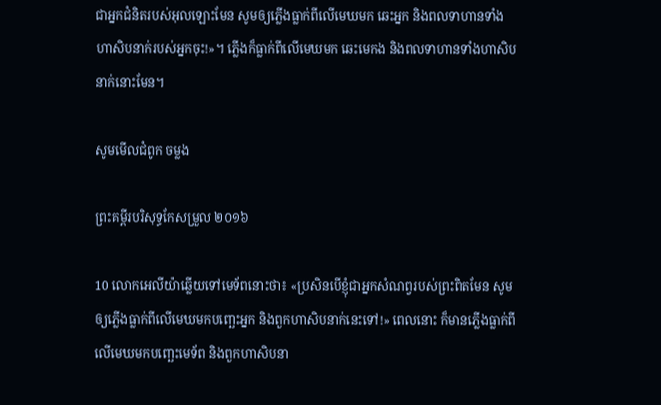ជាអ្នកជំនិតរបស់អុលឡោះមែន សូមឲ្យភ្លើងធ្លាក់ពីលើមេឃមក ឆេះអ្នក និងពលទាហានទាំងហា‌សិបនាក់របស់អ្នកចុះ!»។ ភ្លើងក៏ធ្លាក់ពីលើមេឃមក ឆេះមេកង និងពលទាហានទាំងហា‌សិបនាក់នោះមែន។

សូមមើលជំពូក ចម្លង

ព្រះគម្ពីរបរិសុទ្ធកែសម្រួល ២០១៦

10 លោកអេលីយ៉ាឆ្លើយទៅមេ‌ទ័ពនោះថា៖ «ប្រសិន‌បើខ្ញុំជាអ្នកសំណព្វរបស់ព្រះពិតមែន សូមឲ្យភ្លើងធ្លាក់ពីលើមេឃមកបញ្ឆេះអ្នក និងពួកហាសិបនាក់នេះទៅ!» ពេលនោះ ក៏មានភ្លើងធ្លាក់ពីលើមេឃមកបញ្ឆេះមេទ័ព និងពួកហាសិបនា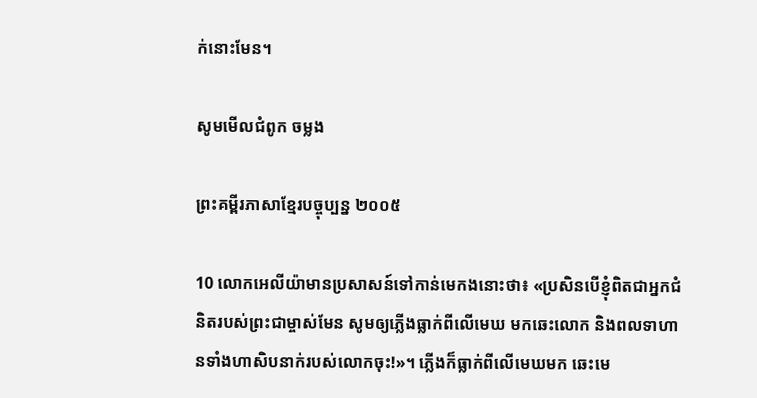ក់នោះមែន។

សូមមើលជំពូក ចម្លង

ព្រះគម្ពីរភាសាខ្មែរបច្ចុប្បន្ន ២០០៥

10 លោកអេលីយ៉ាមានប្រសាសន៍ទៅកាន់មេកងនោះថា៖ «ប្រសិនបើខ្ញុំពិតជាអ្នកជំនិតរបស់ព្រះ‌ជាម្ចាស់មែន សូមឲ្យភ្លើងធ្លាក់ពីលើមេឃ មកឆេះលោក និងពលទាហានទាំងហា‌សិបនាក់របស់លោកចុះ!»។ ភ្លើងក៏ធ្លាក់ពីលើមេឃមក ឆេះមេ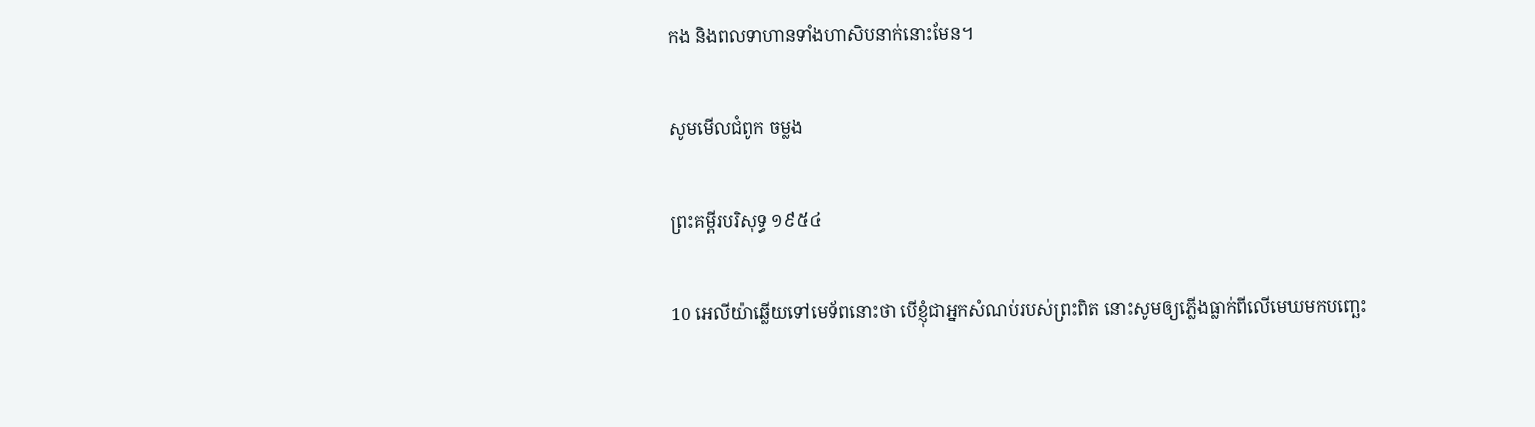កង និងពលទាហានទាំងហា‌សិបនាក់នោះមែន។

សូមមើលជំពូក ចម្លង

ព្រះគម្ពីរបរិសុទ្ធ ១៩៥៤

10 អេលីយ៉ាឆ្លើយទៅមេ‌ទ័ពនោះថា បើខ្ញុំជាអ្នកសំណប់របស់ព្រះពិត នោះសូមឲ្យភ្លើងធ្លាក់ពីលើមេឃមកបញ្ឆេះ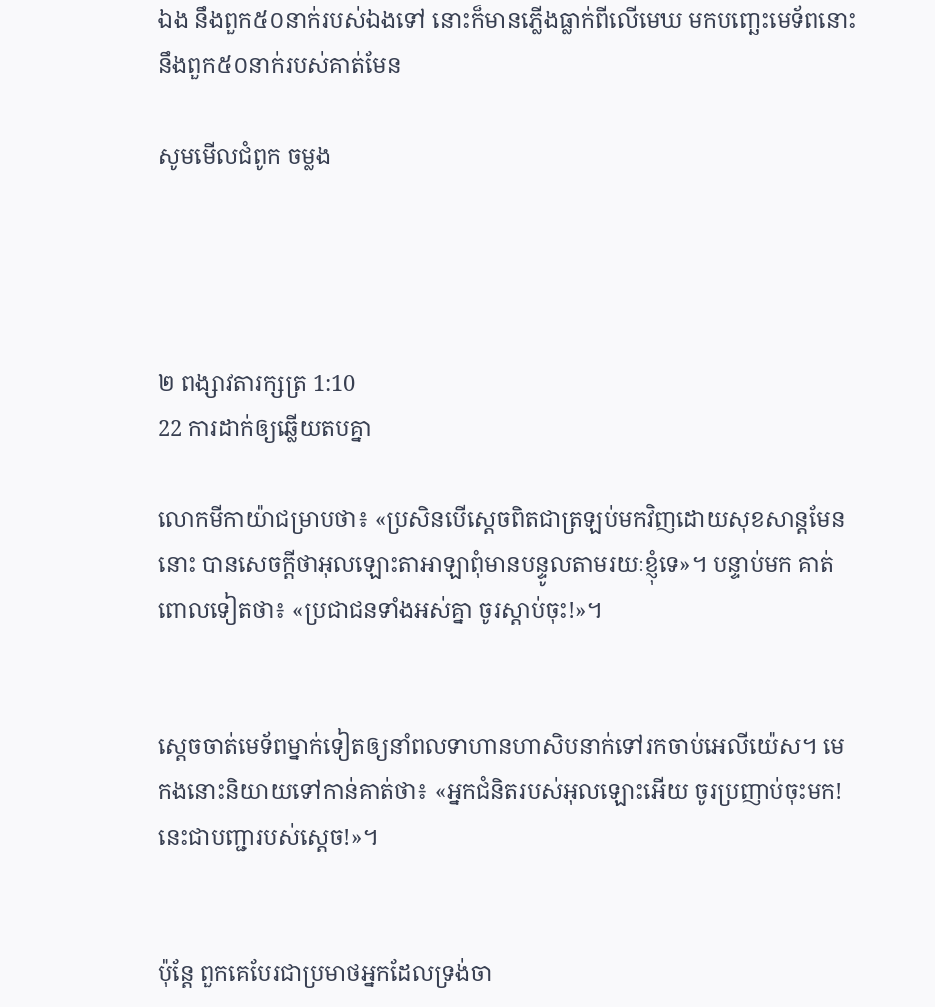ឯង នឹងពួក៥០នាក់របស់ឯងទៅ នោះក៏មានភ្លើងធ្លាក់ពីលើមេឃ មកបញ្ឆេះមេទ័ពនោះ នឹងពួក៥០នាក់របស់គាត់មែន

សូមមើលជំពូក ចម្លង




២ ពង្សាវ‌តារ‌ក្សត្រ 1:10
22 ការដាក់ឲ្យឆ្លើយតបគ្នា

លោកមីកា‌យ៉ាជម្រាបថា៖ «ប្រសិនបើស្តេចពិតជាត្រឡប់មកវិញដោយសុខ‌សាន្តមែននោះ បានសេចក្តីថាអុលឡោះ‌តាអាឡាពុំមានបន្ទូលតាមរយៈខ្ញុំទេ»។ បន្ទាប់មក គាត់ពោលទៀតថា៖ «ប្រជា‌ជនទាំងអស់គ្នា ចូរស្តាប់ចុះ!»។


ស្តេចចាត់មេ‌ទ័ពម្នាក់ទៀតឲ្យនាំពលទាហានហា‌សិបនាក់ទៅរកចាប់អេលី‌យ៉េស។ មេកងនោះនិយាយទៅកាន់គាត់ថា៖ «អ្នកជំនិតរបស់អុលឡោះអើយ ចូរប្រញាប់ចុះមក! នេះជាបញ្ជារបស់ស្តេច!»។


ប៉ុន្តែ ពួកគេបែរជាប្រមាថអ្នកដែលទ្រង់ចា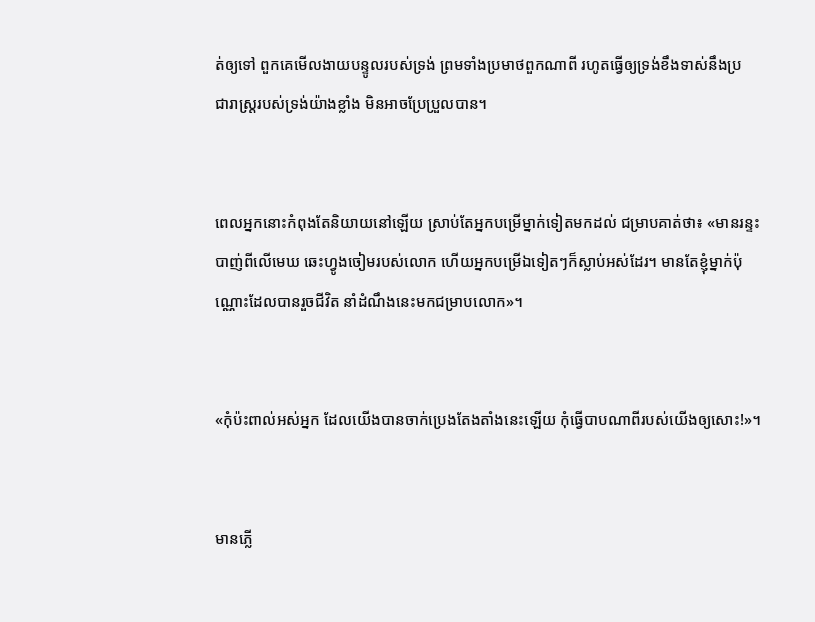ត់ឲ្យទៅ ពួកគេមើល‌ងាយបន្ទូលរបស់ទ្រង់ ព្រមទាំងប្រមាថពួកណាពី រហូតធ្វើឲ្យទ្រង់ខឹងទាស់នឹងប្រជា‌រាស្ត្ររបស់ទ្រង់យ៉ាងខ្លាំង មិនអាចប្រែ‌ប្រួលបាន។


ពេលអ្នកនោះកំពុងតែនិយាយនៅឡើយ ស្រាប់តែអ្នកបម្រើម្នាក់ទៀតមកដល់ ជម្រាបគាត់ថា៖ «មានរន្ទះបាញ់ពីលើមេឃ ឆេះហ្វូងចៀមរបស់លោក ហើយអ្នកបម្រើឯទៀតៗក៏ស្លាប់អស់ដែរ។ មានតែខ្ញុំម្នាក់ប៉ុណ្ណោះដែលបានរួចជីវិត នាំដំណឹងនេះមកជម្រាបលោក»។


«កុំប៉ះ‌ពាល់អស់អ្នក ដែលយើងបានចាក់ប្រេងតែង‌តាំងនេះឡើយ កុំធ្វើបាបណាពីរបស់យើងឲ្យសោះ!»។


មានភ្លើ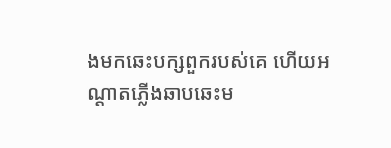ងមកឆេះបក្សពួករបស់គេ ហើយអណ្ដាតភ្លើងឆាប‌ឆេះម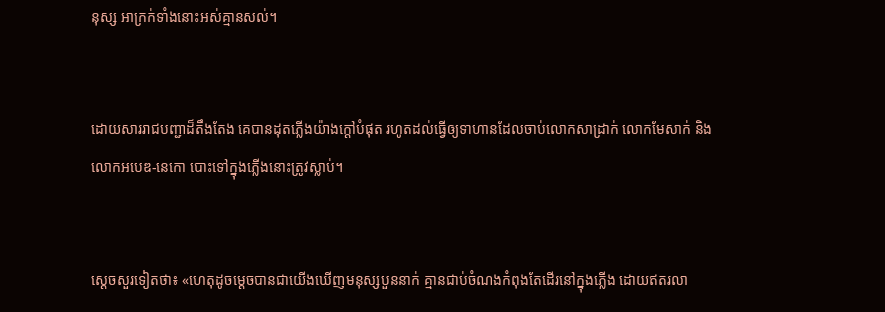នុស្ស អាក្រក់ទាំងនោះអស់គ្មានសល់។


ដោយ‌សាររាជបញ្ជាដ៏តឹង‌តែង គេបានដុតភ្លើងយ៉ាងក្ដៅបំផុត រហូតដល់ធ្វើឲ្យទាហានដែលចាប់លោកសាដ្រាក់ លោកមែសាក់ និងលោកអបេឌ-នេកោ បោះទៅក្នុងភ្លើងនោះត្រូវស្លាប់។


ស្តេចសួរទៀតថា៖ «ហេតុដូចម្ដេចបានជាយើងឃើញមនុស្សបួននាក់ គ្មានជាប់ចំណងកំពុងតែដើរនៅក្នុងភ្លើង ដោយឥតរលា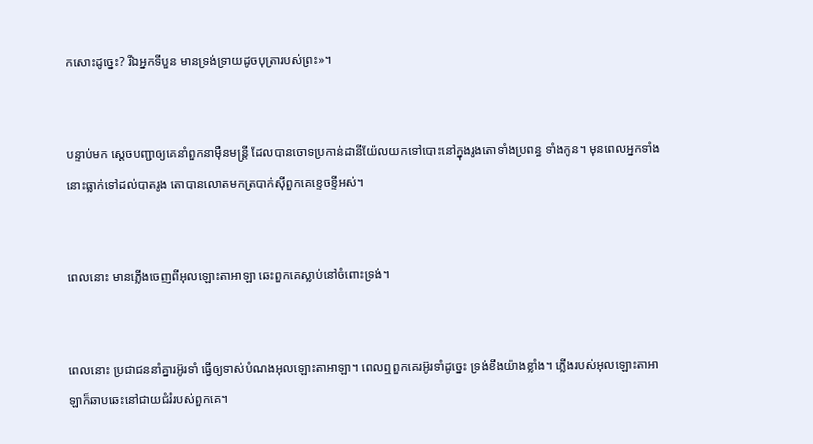កសោះដូច្នេះ? រីឯអ្នកទីបួន មានទ្រង់‌ទ្រាយដូចបុត្រារបស់ព្រះ»។


បន្ទាប់មក ស្តេចបញ្ជាឲ្យគេនាំពួកនាម៉ឺនមន្ត្រី ដែលបានចោទប្រកាន់ដានី‌យ៉ែលយកទៅបោះនៅក្នុងរូងតោទាំងប្រពន្ធ ទាំងកូន។ មុនពេលអ្នកទាំងនោះធ្លាក់ទៅដល់បាតរូង តោបានលោតមកត្របាក់ស៊ីពួកគេខ្ទេច‌ខ្ទីអស់។


ពេលនោះ មានភ្លើងចេញពីអុលឡោះ‌តាអាឡា ឆេះពួកគេស្លាប់នៅចំពោះទ្រង់។


ពេលនោះ ប្រជា‌ជននាំគ្នារអ៊ូរទាំ ធ្វើឲ្យទាស់បំណងអុលឡោះ‌តាអាឡា។ ពេលឮពួកគេរអ៊ូរទាំដូច្នេះ ទ្រង់ខឹងយ៉ាងខ្លាំង។ ភ្លើងរបស់អុលឡោះ‌តាអាឡាក៏ឆាបឆេះនៅជាយជំរំរបស់ពួកគេ។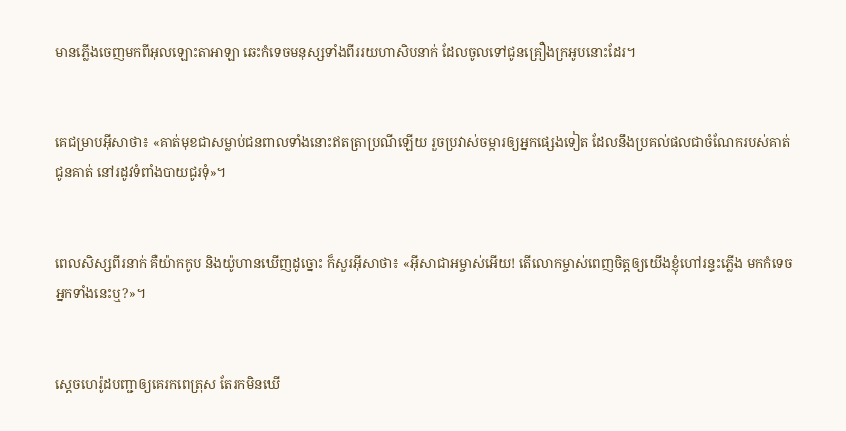មានភ្លើងចេញមកពីអុលឡោះ‌តាអាឡា ឆេះកំទេចមនុស្សទាំងពីររយហា‌សិបនាក់ ដែលចូលទៅជូនគ្រឿងក្រអូបនោះដែរ។


គេជម្រាបអ៊ីសាថា៖ «គាត់មុខជាសម្លាប់ជនពាលទាំងនោះឥតត្រាប្រណីឡើយ រួចប្រវាស់ចម្ការឲ្យអ្នកផ្សេងទៀត ដែលនឹងប្រគល់ផលជាចំណែករបស់គាត់ជូនគាត់ នៅរដូវទំពាំង‌បាយ‌ជូរទុំ»។


ពេលសិស្សពីរនាក់ គឺយ៉ាកកូប និងយ៉ូហានឃើញដូច្នោះ ក៏សួរអ៊ីសាថា៖ «អ៊ីសា‌ជាអម្ចាស់អើយ! តើលោកម្ចាស់ពេញចិត្តឲ្យយើងខ្ញុំហៅរន្ទះភ្លើង មកកំទេចអ្នកទាំងនេះឬ?»។


ស្តេចហេរ៉ូដបញ្ជាឲ្យគេរកពេត្រុស តែរកមិនឃើ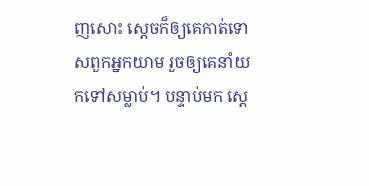ញសោះ ស្ដេចក៏ឲ្យគេកាត់ទោសពួកអ្នកយាម រួចឲ្យគេនាំយកទៅសម្លាប់។ បន្ទាប់មក ស្ដេ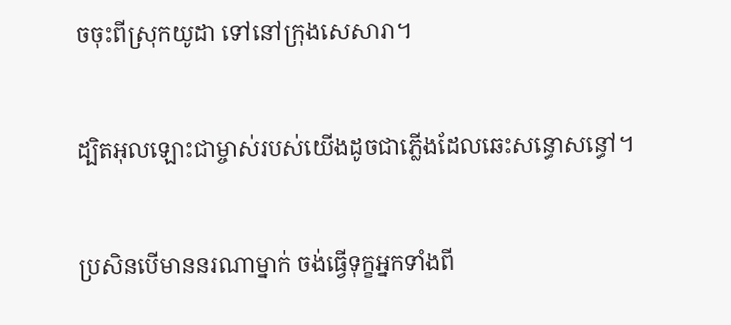ចចុះពីស្រុកយូដា ទៅនៅក្រុងសេសា‌រា។


ដ្បិតអុលឡោះជាម្ចាស់របស់យើងដូចជាភ្លើងដែលឆេះសន្ធោ‌សន្ធៅ។


ប្រសិនបើមាននរណាម្នាក់ ចង់ធ្វើទុក្ខអ្នកទាំងពី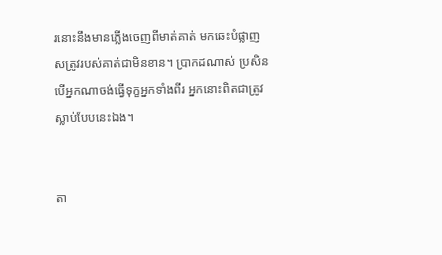រនោះនឹងមានភ្លើងចេញពីមាត់គាត់ មកឆេះបំផ្លាញសត្រូវរបស់គាត់ជាមិនខាន។ ប្រាកដណាស់ ប្រសិនបើអ្នកណាចង់ធ្វើទុក្ខអ្នកទាំងពីរ អ្នកនោះពិតជាត្រូវស្លាប់បែបនេះឯង។


តា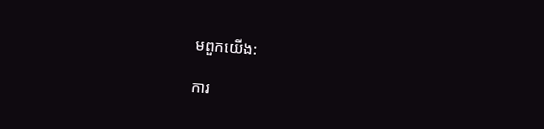មពួកយើង:

ការ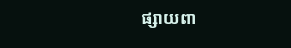ផ្សាយពា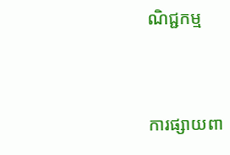ណិជ្ជកម្ម


ការផ្សាយពា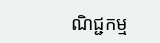ណិជ្ជកម្ម